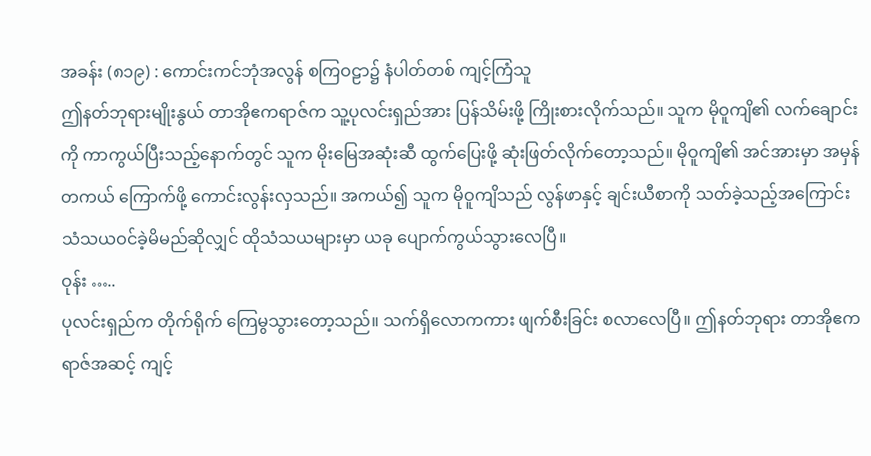အခန်း (၈၁၉) : ကောင်းကင်ဘုံအလွန် စကြဝဠာ၌ နံပါတ်တစ် ကျင့်ကြံသူ
ဤနတ်ဘုရားမျိုးနွယ် တာအိုဧကရာဇ်က သူ့ပုလင်းရှည်အား ပြန်သိမ်းဖို့ ကြိုးစားလိုက်သည်။ သူက မိုဝူကျိ၏ လက်ချောင်းကို ကာကွယ်ပြီးသည့်နောက်တွင် သူက မိုးမြေအဆုံးဆီ ထွက်ပြေးဖို့ ဆုံးဖြတ်လိုက်တော့သည်။ မိုဝူကျိ၏ အင်အားမှာ အမှန်တကယ် ကြောက်ဖို့ ကောင်းလွန်းလှသည်။ အကယ်၍ သူက မိုဝူကျိသည် လွန်ဖာနှင့် ချင်းယီစာကို သတ်ခဲ့သည့်အကြောင်း သံသယဝင်ခဲ့မိမည်ဆိုလျှင် ထိုသံသယများမှာ ယခု ပျောက်ကွယ်သွားလေပြီ။
ဝုန်း …..
ပုလင်းရှည်က တိုက်ရိုက် ကြေမွသွားတော့သည်။ သက်ရှိလောကကား ဖျက်စီးခြင်း စလာလေပြီ။ ဤနတ်ဘုရား တာအိုဧကရာဇ်အဆင့် ကျင့်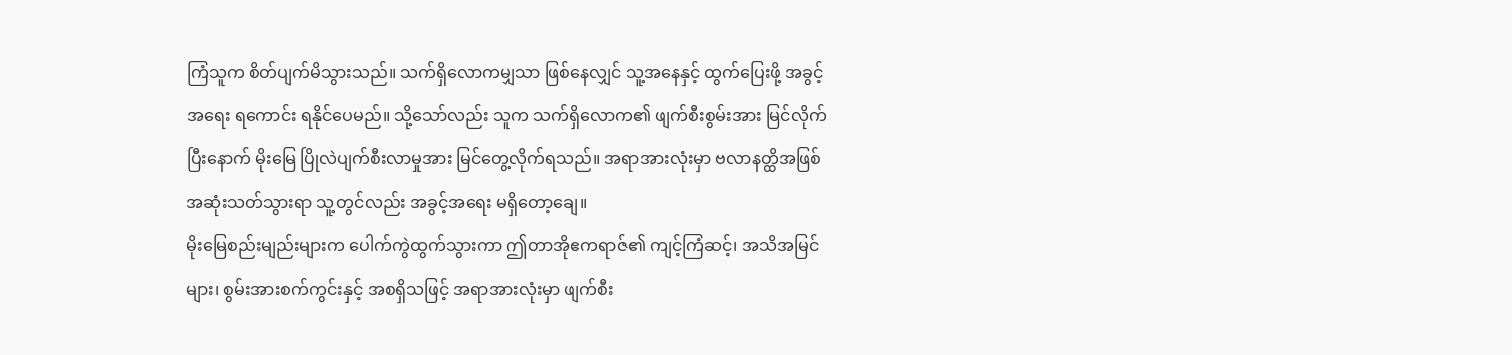ကြံသူက စိတ်ပျက်မိသွားသည်။ သက်ရှိလောကမျှသာ ဖြစ်နေလျှင် သူ့အနေနှင့် ထွက်ပြေးဖို့ အခွင့်အရေး ရကောင်း ရနိုင်ပေမည်။ သို့သော်လည်း သူက သက်ရှိလောက၏ ဖျက်စီးစွမ်းအား မြင်လိုက်ပြီးနောက် မိုးမြေ ပြိုလဲပျက်စီးလာမှုအား မြင်တွေ့လိုက်ရသည်။ အရာအားလုံးမှာ ဗလာနတ္ထိအဖြစ် အဆုံးသတ်သွားရာ သူ့တွင်လည်း အခွင့်အရေး မရှိတော့ချေ။
မိုးမြေစည်းမျည်းများက ပေါက်ကွဲထွက်သွားကာ ဤတာအိုဧကရာဇ်၏ ကျင့်ကြံဆင့်၊ အသိအမြင်များ၊ စွမ်းအားစက်ကွင်းနှင့် အစရှိသဖြင့် အရာအားလုံးမှာ ဖျက်စီး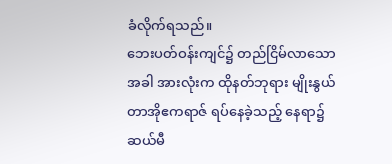ခံလိုက်ရသည်။
ဘေးပတ်ဝန်းကျင်၌ တည်ငြိမ်လာသောအခါ အားလုံးက ထိုနတ်ဘုရား မျိုးနွယ် တာအိုဧကရာဇ် ရပ်နေခဲ့သည့် နေရာ၌ ဆယ်မီ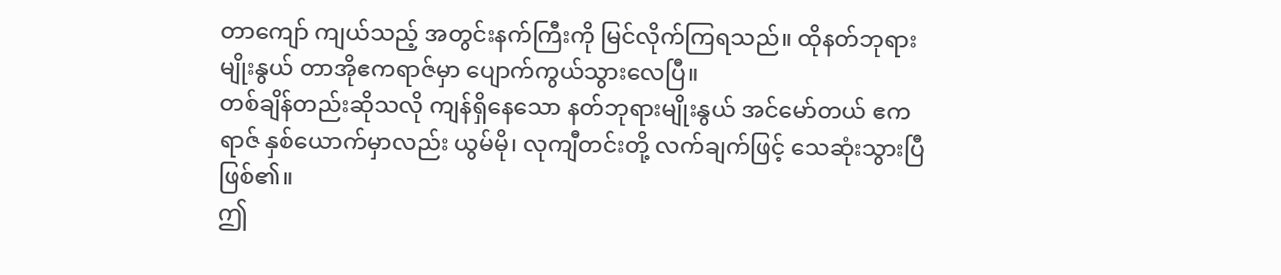တာကျော် ကျယ်သည့် အတွင်းနက်ကြီးကို မြင်လိုက်ကြရသည်။ ထိုနတ်ဘုရားမျိုးနွယ် တာအိုဧကရာဇ်မှာ ပျောက်ကွယ်သွားလေပြီ။
တစ်ချိန်တည်းဆိုသလို ကျန်ရှိနေသော နတ်ဘုရားမျိုးနွယ် အင်မော်တယ် ဧကရာဇ် နှစ်ယောက်မှာလည်း ယွမ်မို၊ လုကျီတင်းတို့ လက်ချက်ဖြင့် သေဆုံးသွားပြီ ဖြစ်၏။
ဤ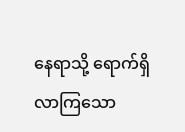နေရာသို့ ရောက်ရှိလာကြသော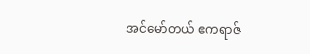အင်မော်တယ် ဧကရာဇ်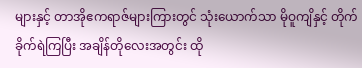များနှင့် တာအိုဧကရာဇ်များကြားတွင် သုံးယောက်သာ မိုဝူကျိနှင့် တိုက်ခိုက်ရဲကြပြီး အချိန်တိုလေးအတွင်း ထို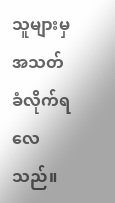သူများမှ အသတ်ခံလိုက်ရလေသည်။